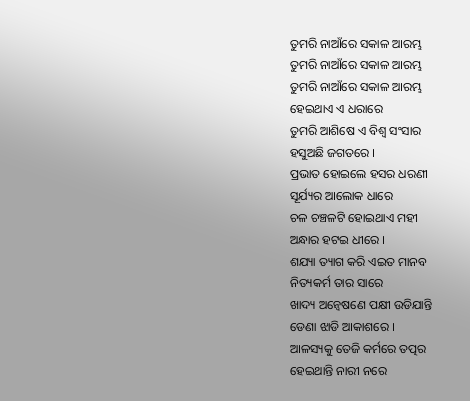ତୁମରି ନାଆଁରେ ସକାଳ ଆରମ୍ଭ
ତୁମରି ନାଆଁରେ ସକାଳ ଆରମ୍ଭ
ତୁମରି ନାଆଁରେ ସକାଳ ଆରମ୍ଭ
ହେଇଥାଏ ଏ ଧରାରେ
ତୁମରି ଆଶିଷେ ଏ ବିଶ୍ବ ସଂସାର
ହସୁଅଛି ଜଗତରେ ।
ପ୍ରଭାତ ହୋଇଲେ ହସର ଧରଣୀ
ସୂର୍ଯ୍ୟର ଆଲୋକ ଧାରେ
ଚଳ ଚଞ୍ଚଳଟି ହୋଇଥାଏ ମହୀ
ଅନ୍ଧାର ହଟଇ ଧୀରେ ।
ଶଯ୍ୟା ତ୍ୟାଗ କରି ଏଇତ ମାନବ
ନିତ୍ୟକର୍ମ ତାର ସାରେ
ଖାଦ୍ୟ ଅନ୍ବେଷଣେ ପକ୍ଷୀ ଉଡିଯାନ୍ତି
ଡେଣା ଝାଡି ଆକାଶରେ ।
ଆଳସ୍ୟକୁ ତେଜି କର୍ମରେ ତତ୍ପର
ହେଇଥାନ୍ତି ନାରୀ ନରେ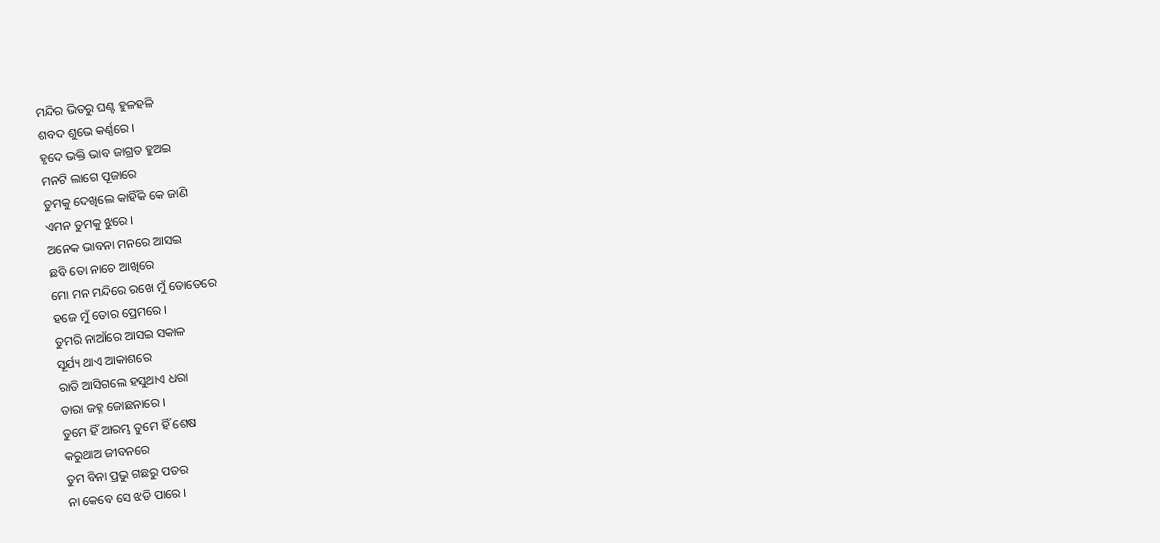ମନ୍ଦିର ଭିତରୁ ଘଣ୍ଟ ହୁଳହଳି
ଶବଦ ଶୁଭେ କର୍ଣ୍ଣରେ ।
ହୃଦେ ଭକ୍ତି ଭାବ ଜାଗ୍ରତ ହୁଅଇ
ମନଟି ଲାଗେ ପୂଜାରେ
ତୁମକୁ ଦେଖିଲେ କାହିଁକି କେ ଜାଣି
ଏମନ ତୁମକୁ ଝୁରେ ।
ଅନେକ ଭାବନା ମନରେ ଆସଇ
ଛବି ତୋ ନାଚେ ଆଖିରେ
ମୋ ମନ ମନ୍ଦିରେ ରଖେ ମୁଁ ତୋତେରେ
ହଜେ ମୁଁ ତୋର ପ୍ରେମରେ ।
ତୁମରି ନାଆଁରେ ଆସଇ ସକାଳ
ସୂର୍ଯ୍ୟ ଥାଏ ଆକାଶରେ
ରାତି ଆସିଗଲେ ହସୁଥାଏ ଧରା
ତାରା ଜହ୍ନ ଜୋଛନାରେ ।
ତୁମେ ହିଁ ଆରମ୍ଭ ତୁମେ ହିଁ ଶେଷ
କରୁଥାଅ ଜୀବନରେ
ତୁମ ବିନା ପ୍ରଭୁ ଗଛରୁ ପତର
ନା କେବେ ସେ ଝଡି ପାରେ ।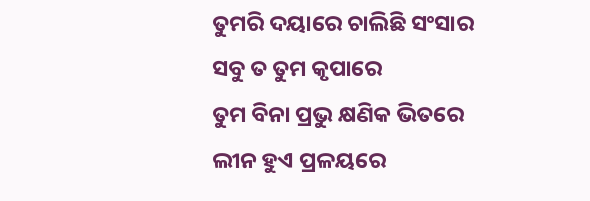ତୁମରି ଦୟାରେ ଚାଲିଛି ସଂସାର
ସବୁ ତ ତୁମ କୃପାରେ
ତୁମ ବିନା ପ୍ରଭୁ କ୍ଷଣିକ ଭିତରେ
ଲୀନ ହୁଏ ପ୍ରଳୟରେ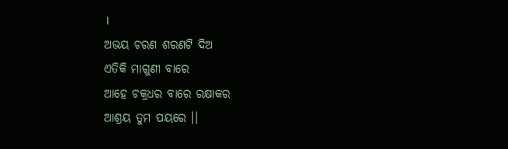।
ଅଭୟ ଚରଣ ଶରଣଟି ଦିଅ
ଏତିକି ମାଗୁଣୀ ବାରେ
ଆହେ ଚକ୍ରଧର ବାରେ ରକ୍ଷାକର
ଆଶ୍ରୟ ତୁମ ପୟରେ ।।